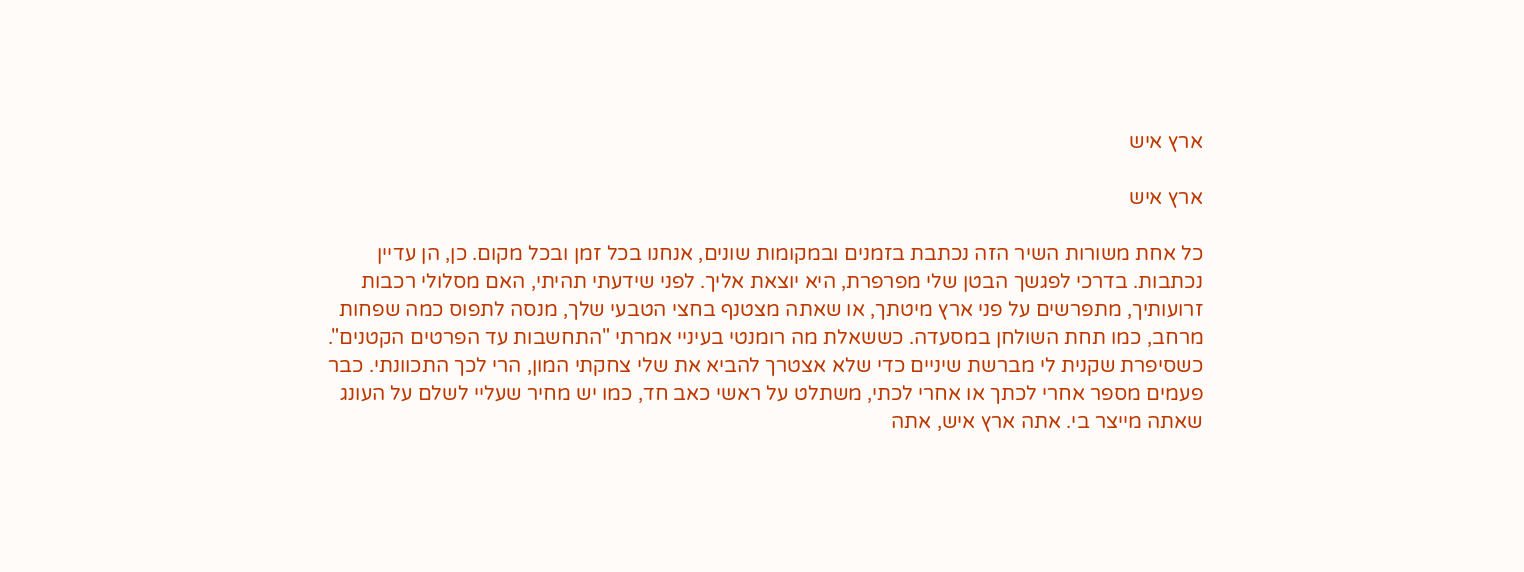ארץ איש

ארץ איש

כל אחת משורות השיר הזה נכתבת בזמנים ובמקומות שונים, אנחנו בכל זמן ובכל מקום. כן, הן עדיין נכתבות. בדרכי לפגשך הבטן שלי מפרפרת, היא יוצאת אליך. לפני שידעתי תהיתי, האם מסלולי רכבות זרועותיך, מתפרשים על פני ארץ מיטתך, או שאתה מצטנף בחצי הטבעי שלך, מנסה לתפוס כמה שפחות מרחב, כמו תחת השולחן במסעדה. כששאלת מה רומנטי בעיניי אמרתי "התחשבות עד הפרטים הקטנים". כשסיפרת שקנית לי מברשת שיניים כדי שלא אצטרך להביא את שלי צחקתי המון, הרי לכך התכוונתי. כבר פעמים מספר אחרי לכתך או אחרי לכתי, משתלט על ראשי כאב חד, כמו יש מחיר שעליי לשלם על העונג שאתה מייצר בי. אתה ארץ איש, אתה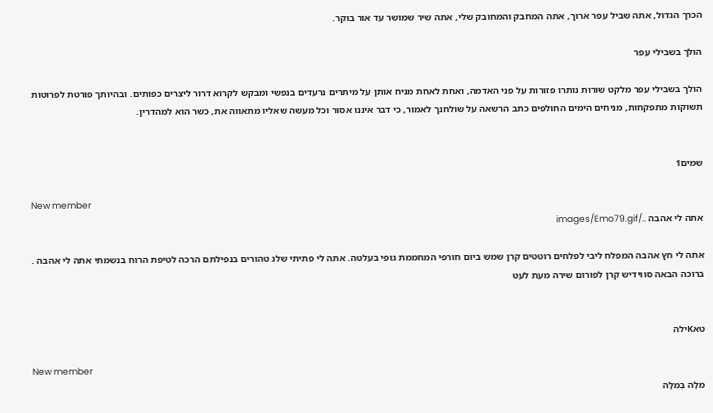הכרך הגדול, אתה שביל עפר ארוך, אתה המחבק והמחובק שלי, אתה שיר שמושר עד אור בוקר.

הולך בשבילי עפר

הולך בשבילי עפר מלקט שורות נותרו פזורות על פני האדמה, ואחת לאחת מניח אותן על מיתרים נרעדים בנפשי ומבקש לקרוא דרור ליצרים כפותים. ובהיותך פורטת לפרוטות תשוקות מתפקחות, מניחים הימים החולפים כתב הרשאה על שולחנך לאמור, כי דבר איננו אסור וכל מעשה שאליו מתאווה את, כשר הוא למהדרין.


שמים1

New member
אתה לי אהבה ../images/Emo79.gif

אתה לי חץ אהבה המפלח ליבי לפלחים רוטטים קרן שמש ביום חורפי המחממת גופי בעלטה. אתה לי פתיתי שלג טהורים בנפילתם הרכה לטיפת הרוח בנשמתי אתה לי אהבה . ברוכה הבאה סווידיש קרן לפורום שירה מעת לעט


טאKילה

New member
מִלָּה בְּמִלָּה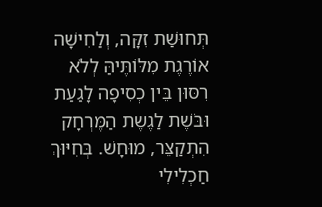תְּחוּשַׁת זִקָּה, וְלַחִישָׁה אוֹרֶגֶת מִלּוֹתֶּיהַּ לְלֹא רִסּוּן בֵּין כְסִיפָה לָגַעַת וּבֹּשֶׁת לַגֶשֶת הַמֶּרְחָק הִתְקַצֵּר, מוּחָשׁ. בְּחִיּוּךְ חַכְלִילִי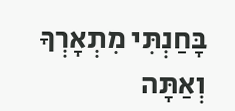בָּחַנְתִּי מִתְאָרְךָ וְאַתָּה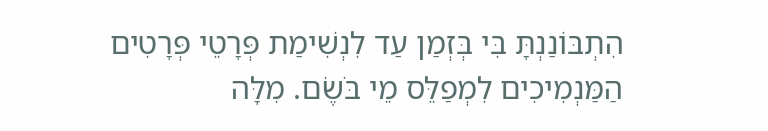הִתְבּוֹנַנְתָּ בִּי בְּזְמַן עַד לִנְשִׁימַת פְּרָטֵי פְּרָטִים הַמַּנְמִיכִים לִמְפַלֵּס מֵי בֹּשֶׂם. מִלָּה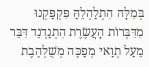בְּמִלָּה הִתְלַהְלֵהַּ פִּקְפַּקְנוּ מִדִּבְּרוֹת הָעֲשֶׂרֶת הִתְנַדְנֵד דִּבֵּר מֵעַל תְוַאי מְפַכֶּה מְשֻׁלְהֶבֶת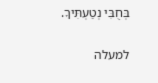בְּחֻבִּי נְטַעְתִּיךָ.

למעלה